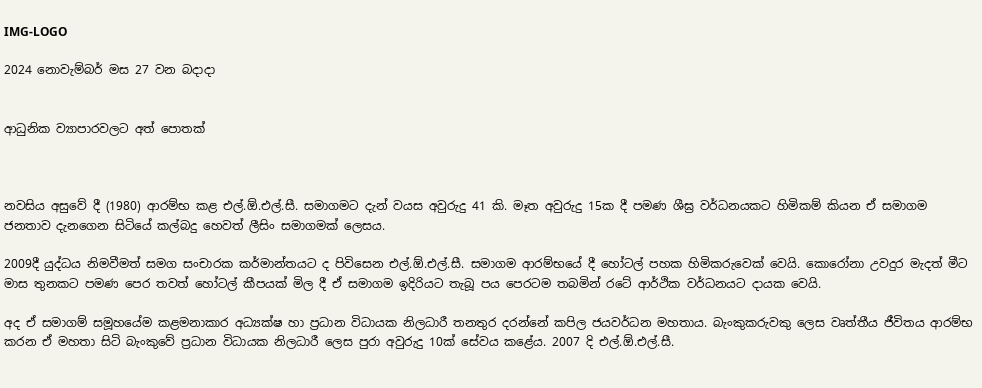IMG-LOGO

2024 නොවැම්බර් මස 27 වන බදාදා


ආධුනික ව්‍යාපාරවලට අත් පොතක්



නවසිය අසුවේ දී (1980) ආරම්භ කළ එල්.ඕ.එල්.සී. සමාගමට දැන් වයස අවුරුදු 41 කි. මෑත අවුරුදු 15ක දී පමණ ශීඝ්‍ර වර්ධනයකට හිමිකම් කියන ඒ සමාගම ජනතාව දැනගෙන සිටියේ කල්බදු හෙවත් ලීසිං සමාගමක් ලෙසය.

2009දී යුද්ධය නිමවීමත් සමග සංචාරක කර්මාන්තයට ද පිවිසෙන එල්.ඕ.එල්.සී. සමාගම ආරම්භයේ දී හෝටල් පහක හිමිකරුවෙක් වෙයි. කොරෝනා උවදුර මැදත් මීට මාස තුනකට පමණ පෙර තවත් හෝටල් කීපයක් මිල දී ඒ සමාගම ඉදිරියට තැබූ පය පෙරටම තබමින් රටේ ආර්ථික වර්ධනයට දායක වෙයි.

අද ඒ සමාගම් සමූහයේම කළමනාකාර අධ්‍යක්ෂ හා ප්‍රධාන විධායක නිලධාරී තනතුර දරන්නේ කපිල ජයවර්ධන මහතාය. බැංකුකරුවකු ලෙස වෘත්තීය ජීවිතය ආරම්භ කරන ඒ මහතා සිටි බැංකුවේ ප්‍රධාන විධායක නිලධාරී ලෙස පුරා අවුරුදු 10ක් සේවය කළේය. 2007 දි එල්.ඕ.එල්.සී.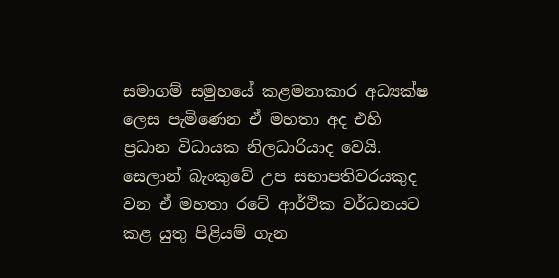සමාගම් සමුහයේ කළමනාකාර අධ්‍යක්ෂ ලෙස පැමිණෙන ඒ මහතා අද එහි ප්‍රධාන විධායක නිලධාරියාද වෙයි. සෙලාන් බැංකුවේ උප සභාපතිවරයකුද  වන ඒ මහතා රටේ ආර්ථික වර්ධනයට කළ යුතු පිළියම් ගැන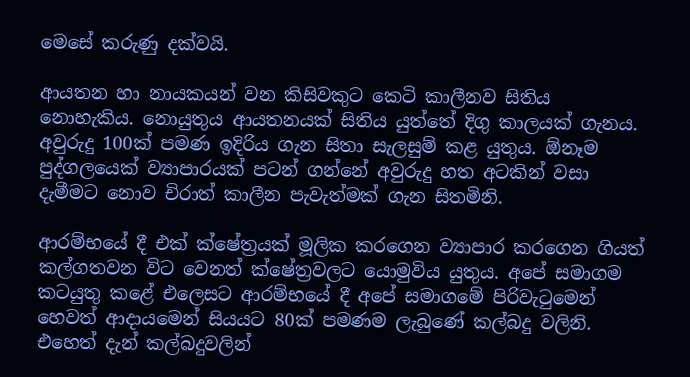මෙසේ කරුණු දක්වයි.

ආයතන හා නායකයන් වන කිසිවකුට කෙටි කාලීනව සිතිය නොහැකිය. නොයුතුය ආයතනයක් සිතිය යුත්තේ දිගු කාලයක් ගැනය. අවුරුදු 100ක් පමණ ඉදිරිය ගැන සිතා සැලසුම් කළ යුතුය. ඕනෑම පුද්ගලයෙක් ව්‍යාපාරයක් පටන් ගන්නේ අවුරුදු හත අටකින් වසා දැමීමට නොව චිරාත් කාලීන පැවැත්මක් ගැන සිතමිනි.

ආරම්භයේ දී එක් ක්ෂේත්‍රයක් මූලික කරගෙන ව්‍යාපාර කරගෙන ගියත් කල්ගතවන විට වෙනත් ක්ෂේත්‍රවලට යොමුවිය යුතුය. අපේ සමාගම කටයුතු කළේ එලෙසට ආරම්භයේ දී අපේ සමාගමේ පිරිවැටුමෙන් හෙවත් ආදායමෙන් සියයට 80ක් පමණම ලැබුණේ කල්බදු වලිනි. එහෙත් දැන් කල්බදුවලින්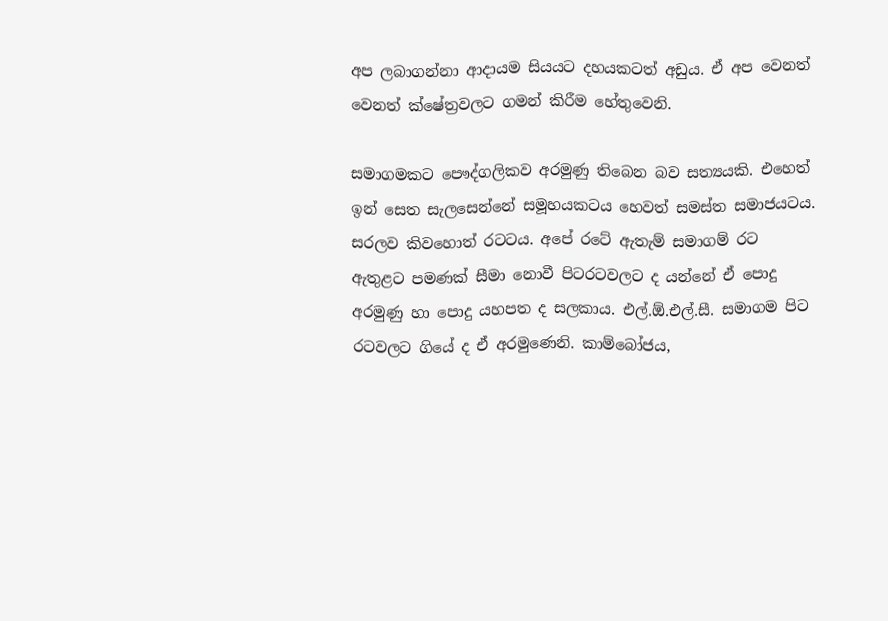අප ලබාගන්නා ආදායම සියයට දහයකටත් අඩුය. ඒ අප වෙනත් වෙනත් ක්ෂේත්‍රවලට ගමන් කිරීම හේතුවෙනි.

සමාගමකට පෞද්ගලිකව අරමුණු තිබෙන බව සත්‍යයකි. එහෙත් ඉන් සෙත සැලසෙන්නේ සමූහයකටය හෙවත් සමස්ත සමාජයටය. සරලව කිවහොත් රටටය. අපේ රටේ ඇතැම් සමාගම් රට ඇතුළට පමණක් සීමා නොවී පිටරටවලට ද යන්නේ ඒ පොදු අරමුණු හා පොදු යහපත ද සලකාය. එල්.ඕ.එල්.සී. සමාගම පිට රටවලට ගියේ ද ඒ අරමුණෙනි. කාම්බෝජය,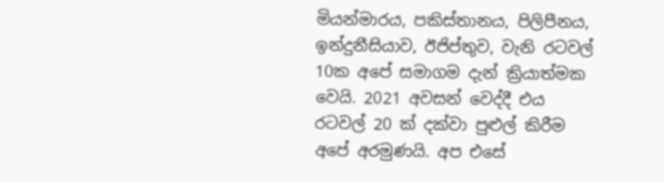මියන්මාරය, පකිස්තානය, පිලිපීනය, ඉන්දුනීසියාව, ඊජිප්තුව, වැනි රටවල් 10ක අපේ සමාගම දැන් ක්‍රියාත්මක වෙයි. 2021 අවසන් වෙද්දී එය රටවල් 20 ක් දක්වා පුළුල් කිරීම අපේ අරමුණයි. අප එසේ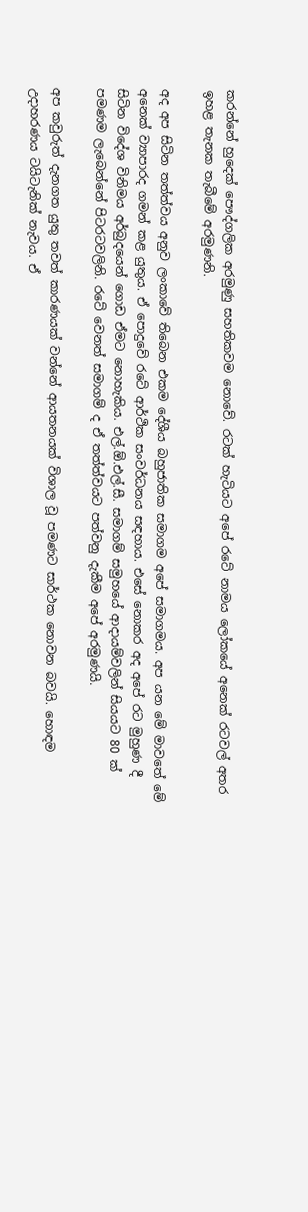කරන්නේ හුදෙක් පෞද්ගලික අරමුණු සහතිකවම නොවේ. රටක් හැටියට අපේ රටේ නාමය ලෝකයේ අනෙක් රටවල් අතර ඉහළ තැනක තැබීමේ අරමුණනි.

අද අප සිටින තත්ත්වය අනුව ලංකාවේ තිබෙන එකම දේශීය බහුජාතික සමාගම අපේ සමාගමය. අප යන මේ මාවතේ මේ අනෙක් ව්‍යාපාරද ගමන් කළ යුතුය. ඒ පොදුවේ රටේ ආර්ථික සංවර්ධනය සඳහාය. එසේ නොකර අද අපේ රට මුහුණ දී සිටින විදේශ විනිමය අර්බුදයෙන් ගොඩ ඒමට නොහැකිය. එල්.ඕ.එල්.සී. සමාගම් සමුහයේ ආදායම්වලින් සියයට 80 ක් පමණම ලැබෙන්නේ පිටරටවලිනි. රටේ වෙනත් සමාගම් ද ඒ තත්ත්වයට පත්වනු දැකීම අපේ අරමුණයි.

අප කවුරුත් දැනගත යුතු තවත් කාරණයක් වන්නේ ආයතනයක් විශාල වූ පමණට සාර්ථක නොවන බවයි. හොඳම උදාහරණය ටයිටැනික් නැවය. ඒ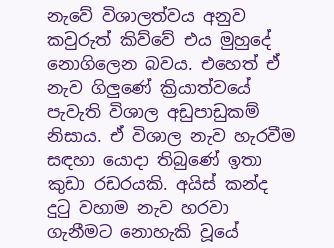නැවේ විශාලත්වය අනුව කවුරුත් කිව්වේ එය මුහුදේ නොගිලෙන බවය. එහෙත් ඒ නැව ගිලුණේ ක්‍රියාත්වයේ පැවැති විශාල අඩුපාඩුකම් නිසාය. ඒ විශාල නැව හැරවීම සඳහා යොදා තිබුණේ ඉතා කුඩා රඩරයකි. අයිස් කන්ද දුටු වහාම නැව හරවා ගැනීමට නොහැකි වූයේ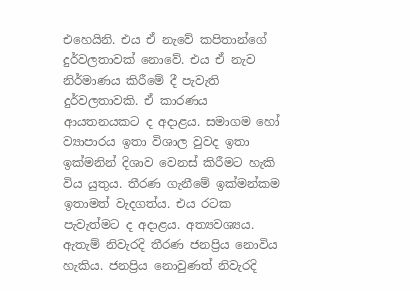එහෙයිනි. එය ඒ නැවේ කපිතාන්ගේ දුර්වලතාවක් නොවේ. එය ඒ නැව නිර්මාණය කිරීමේ දී පැවැති දුර්වලතාවකි. ඒ කාරණය ආයතනයකට ද අදාළය. සමාගම හෝ ව්‍යාපාරය ඉතා විශාල වුවද ඉතා ඉක්මනින් දිශාව වෙනස් කිරීමට හැකි විය යුතුය. තීරණ ගැනීමේ ඉක්මන්කම ඉතාමත් වැදගත්ය. එය රටක පැවැත්මට ද අදාළය. අත්‍යවශ්‍යය. ඇතැම් නිවැරදි තීරණ ජනප්‍රිය නොවිය හැකිය. ජනප්‍රිය නොවුණත් නිවැරදි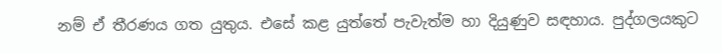නම් ඒ තීරණය ගත යුතුය. එසේ කළ යුත්තේ පැවැත්ම හා දියුණුව සඳහාය. පුද්ගලයකුට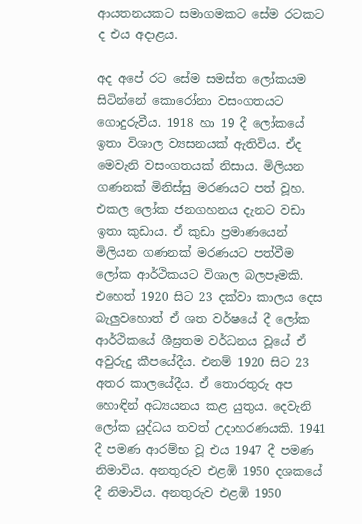ආයතනයකට සමාගමකට සේම රටකට ද එය අදාළය.

අද අපේ රට සේම සමස්ත ලෝකයම සිටින්නේ කොරෝනා වසංගතයට ගොදුරුවීය. 1918 හා 19 දී ලෝකයේ ඉතා විශාල ව්‍යසනයක් ඇතිවිය. ඒද මෙවැනි වසංගතයක් නිසාය. මිලියන ගණනක් මිනිස්සු මරණයට පත් වූහ. එකල ලෝක ජනගහනය දැනට වඩා ඉතා කුඩාය. ඒ කුඩා ප්‍රමාණයෙන් මිලියන ගණනක් මරණයට පත්වීම ලෝක ආර්ථිකයට විශාල බලපෑමකි. එහෙත් 1920 සිට 23 දක්වා කාලය දෙස බැලුවහොත් ඒ ශත වර්ෂයේ දී ලෝක ආර්ථිකයේ ශීඝ්‍රතම වර්ධනය වූයේ ඒ අවුරුදු කීපයේදීය. එනම් 1920 සිට 23 අතර කාලයේදීය. ඒ තොරතුරු අප හොඳින් අධ්‍යයනය කළ යුතුය. දෙවැනි ලෝක යුද්ධය තවත් උදාහරණයකි. 1941 දී පමණ ආරම්භ වූ එය 1947 දී පමණ නිමාවිය. අනතුරුව එළඹි 1950 දශකයේ දී නිමාවිය. අනතුරුව එළඹි 1950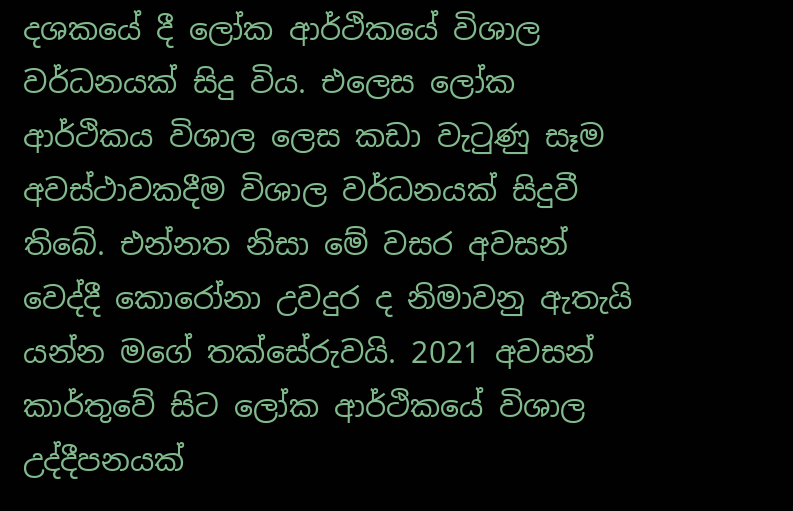දශකයේ දී ලෝක ආර්ථිකයේ විශාල වර්ධනයක් සිදු විය. එලෙස ලෝක ආර්ථිකය විශාල ලෙස කඩා වැටුණු සෑම අවස්ථාවකදීම විශාල වර්ධනයක් සිදුවී තිබේ. එන්නත නිසා මේ වසර අවසන් වෙද්දී කොරෝනා උවදුර ද නිමාවනු ඇතැයි යන්න මගේ තක්සේරුවයි. 2021 අවසන් කාර්තුවේ සිට ලෝක ආර්ථිකයේ විශාල උද්දීපනයක්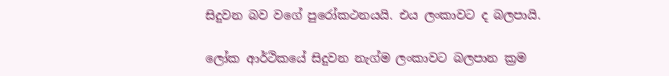සිදුවන බව වගේ පුරෝකථනයයි. එය ලංකාවට ද බලපායි.

ලෝක ආර්ථිකයේ සිදුවන නැග්ම ලංකාවට බලපාන ක්‍රම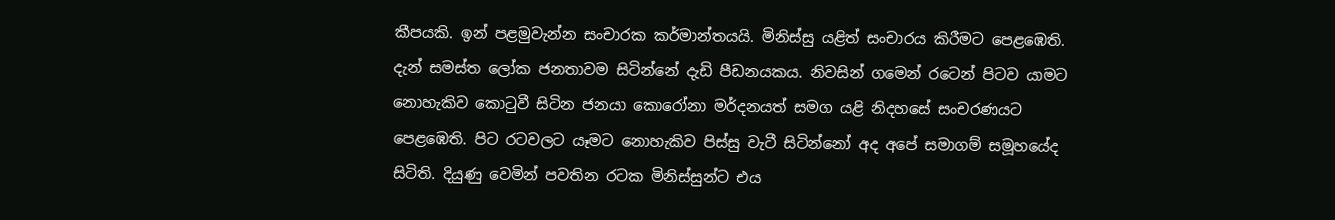කීපයකි. ඉන් පළමුවැන්න සංචාරක කර්මාන්තයයි. මිනිස්සු යළිත් සංචාරය කිරීමට පෙළඹෙති. දැන් සමස්ත ලෝක ජනතාවම සිටින්නේ දැඩි පීඩනයකය. නිවසින් ගමෙන් රටෙන් පිටව යාමට නොහැකිව කොටුවී සිටින ජනයා කොරෝනා මර්දනයත් සමග යළි නිදහසේ සංචරණයට පෙළඹෙති. පිට රටවලට යෑමට නොහැකිව පිස්සු වැටී සිටින්නෝ අද අපේ සමාගම් සමූහයේද සිටිති. දියුණු වෙමින් පවතින රටක මිනිස්සුන්ට එය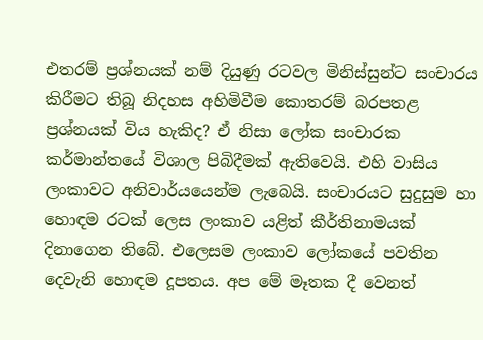එතරම් ප්‍රශ්නයක් නම් දියුණු රටවල මිනිස්සුන්ට සංචාරය කිරීමට තිබූ නිදහස අහිමිවීම කොතරම් බරපතළ ප්‍රශ්නයක් විය හැකිද? ඒ නිසා ලෝක සංචාරක කර්මාන්තයේ විශාල පිබිදීමක් ඇතිවෙයි. එහි වාසිය ලංකාවට අනිවාර්යයෙන්ම ලැබෙයි. සංචාරයට සුදුසුම හා හොඳම රටක් ලෙස ලංකාව යළිත් කීර්තිනාමයක් දිනාගෙන තිබේ. එලෙසම ලංකාව ලෝකයේ පවතින දෙවැනි හොඳම දූපතය. අප මේ මෑතක දී වෙනත්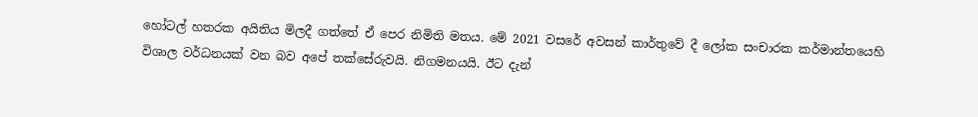හෝටල් හතරක අයිතිය මිලදී ගත්තේ ඒ පෙර නිමිති මතය. මේ 2021 වසරේ අවසන් කාර්තුවේ දී ලෝක සංචාරක කර්මාන්තයෙහි විශාල වර්ධනයක් වන බව අපේ තක්සේරුවයි. නිගමනයයි. ඊට දැන්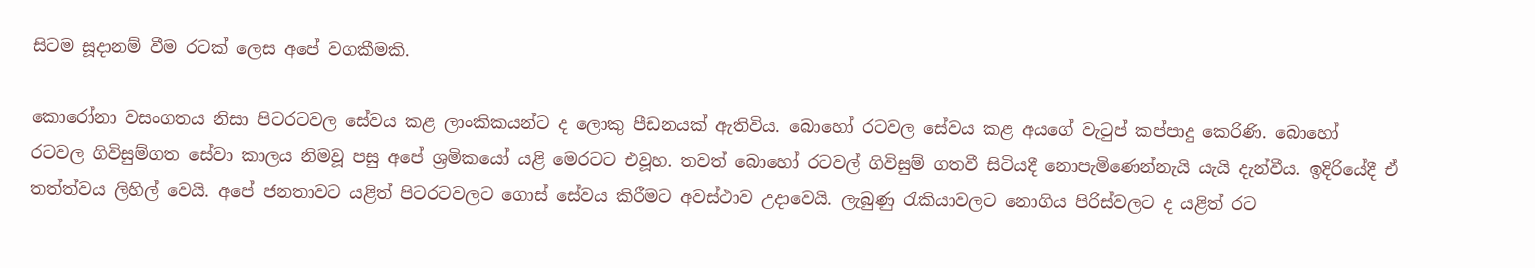සිටම සූදානම් වීම රටක් ලෙස අපේ වගකීමකි.

කොරෝනා වසංගතය නිසා පිටරටවල සේවය කළ ලාංකිකයන්ට ද ලොකු පීඩනයක් ඇතිවිය. බොහෝ රටවල සේවය කළ අයගේ වැටුප් කප්පාදු කෙරිණි. බොහෝ රටවල ගිවිසුම්ගත සේවා කාලය නිමවූ පසු අපේ ශ්‍රමිකයෝ යළි මෙරටට එවූහ. තවත් බොහෝ රටවල් ගිවිසුම් ගතවී සිටියදී නොපැමිණෙන්නැයි යැයි දැන්වීය. ඉදිරියේදී ඒ තත්ත්වය ලිහිල් වෙයි. අපේ ජනතාවට යළිත් පිටරටවලට ගොස් සේවය කිරීමට අවස්ථාව උදාවෙයි. ලැබුණු රැකියාවලට නොගිය පිරිස්වලට ද යළිත් රට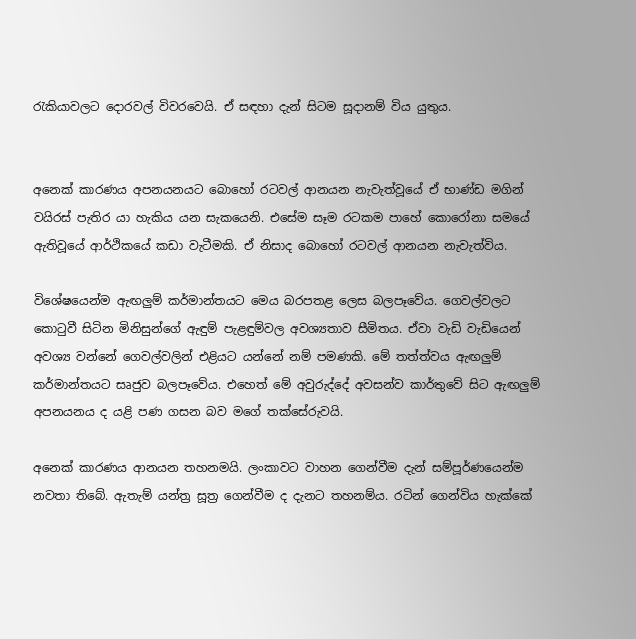රැකියාවලට දොරවල් විවරවෙයි. ඒ සඳහා දැන් සිටම සූදානම් විය යුතුය.


අනෙක් කාරණය අපනයනයට බොහෝ රටවල් ආනයන නැවැත්වූයේ ඒ භාණ්‍ඩ මගින් වයිරස් පැතිර යා හැකිය යන සැකයෙනි. එසේම සෑම රටකම පාහේ කොරෝනා සමයේ ඇතිවූයේ ආර්ථිකයේ කඩා වැටීමකි. ඒ නිසාද බොහෝ රටවල් ආනයන නැවැත්විය.

විශේෂයෙන්ම ඇඟලුම් කර්මාන්තයට මෙය බරපතළ ලෙස බලපෑවේය. ගෙවල්වලට කොටුවී සිටින මිනිසුන්ගේ ඇඳුම් පැළඳුම්වල අවශ්‍යතාව සීමිතය. ඒවා වැඩි වැඩියෙන් අවශ්‍ය වන්නේ ගෙවල්වලින් එළියට යන්නේ නම් පමණකි. මේ තත්ත්වය ඇඟලුම් කර්මාන්තයට සෘජුව බලපෑවේය. එහෙත් මේ අවුරුද්දේ අවසන්ව කාර්තුවේ සිට ඇඟලුම් අපනයනය ද යළි පණ ගසන බව මගේ තක්සේරුවයි.

අනෙක් කාරණය ආනයන තහනමයි. ලංකාවට වාහන ගෙන්වීම දැන් සම්පූර්ණයෙන්ම නවතා තිබේ. ඇතැම් යන්ත්‍ර සූත්‍ර ගෙන්වීම ද දැනට තහනම්ය. රටින් ගෙන්විය හැක්කේ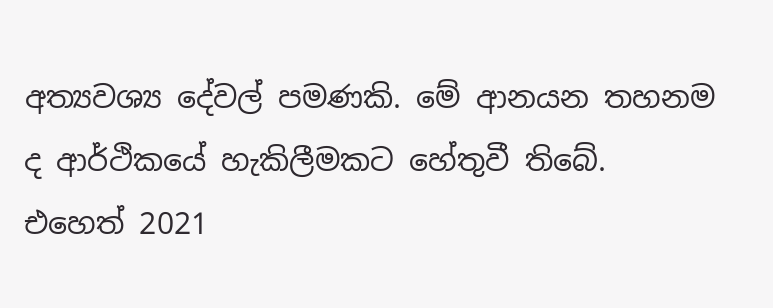අත්‍යවශ්‍ය දේවල් පමණකි. මේ ආනයන තහනම ද ආර්ථිකයේ හැකිලීමකට හේතුවී තිබේ. එහෙත් 2021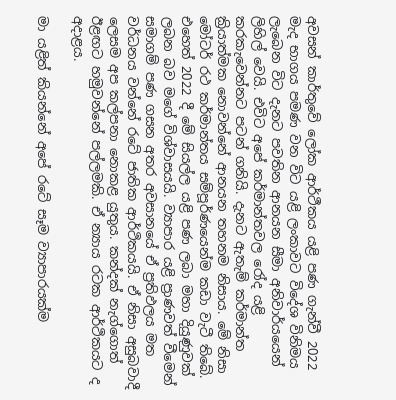අවසන් කාර්තුවේ ලෝක ආර්ථීකය යළි පණ ගැන්වී 2022 මැද භාගය පමණ වන විට යළි ලංකාවට විදේශ විනිමය ලැබෙන විට දැනට පවතින ආනයන සීමා අනිවාර්යයෙන් ලිහිල් වෙයි. එවිට අපේ කර්මාන්තවල රෝද යළි කරකැවෙන්නට පටන් ගනියි. දැනට ඇතැම් කර්මාන්ත ක්‍රියාත්මක නොවන්නේ ආනයන තහනම නිසාය. මේ නිසා මෝටර් රථ කර්මාන්තය සම්පූර්ණයෙන්ම කඩා වැටී තිබේ. එහෙත් 2022 දී මේ සියල්ල යළි පණ ලබා මහා දියුණුවක් ලබන බව මගේ විශ්වාසයයි. ව්‍යාපාර යළි ප්‍රාණවත් වීමෙන් සමාගම් පණ ගසන අතර අවසානයේ ඒ ප්‍රතිඵලය මත වර්ධනය වන්නේ රටේ ජාතික ආර්ථිකයයි. ඒ නිසා අසුබවාදී ලෙසම අප කල්පනා නොකළ යුතුය. කන්දක් නැග්ගොත් ඊළඟට හමුවන්නේ පල්ලමකි. ඒ න්‍යාය රටක ආර්ථිකයට ද අදාළය.

මා යළිත් කියන්නේ අපේ රටේ සෑම ව්‍යාපාරයක්ම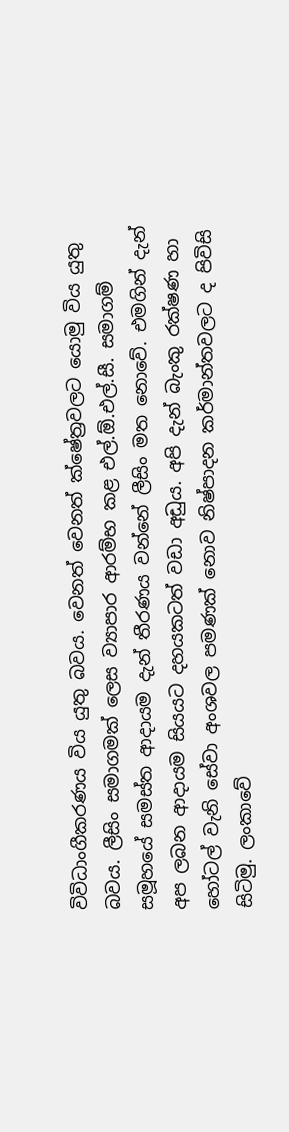විවිධාංගීකරණය විය යුතු බවය. වෙනත් වෙනත් ක්ෂේත්‍රවලට යොමු විය යුතු බවය. ලීසිං සමාගමක් ලෙස ව්‍යාපාර ආරම්භ කළ එල්.ඕ.එල්.සී. සමාගම් සමූහයේ සමස්ත ආදායම දැන් තීරණය වන්නේ ලීසිං මත නොවේ. එමගින් දැන් අප ලබන ආදායම සියයට දහයකටත් වඩා අඩුය. අපි දැන් බැංකු රක්ෂණ හා හෝටල් වැනි සේවා අංශවල පමණක් නොව නිෂ්පාදන කර්මාන්තවලට ද පිවිසි සිටිමු. ලංකාවේ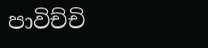පාවිච්චි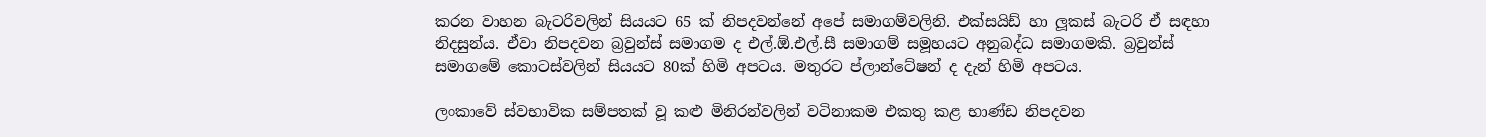කරන වාහන බැටරිවලින් සියයට 65 ක් නිපදවන්නේ අපේ සමාගම්වලිනි. එක්සයිඩ් හා ලූකස් බැටරි ඒ සඳහා නිදසුන්ය. ඒවා නිපදවන බ්‍රවුන්ස් සමාගම ද එල්.ඕ.එල්.සී සමාගම් සමූහයට අනුබද්ධ සමාගමකි. බ්‍රවුන්ස් සමාගමේ කොටස්වලින් සියයට 80ක් හිමි අපටය. මතුරට ප්ලාන්ටේෂන් ද දැන් හිමි අපටය.

ලංකාවේ ස්වභාවික සම්පතක් වූ කළු මිනිරන්වලින් වටිනාකම එකතු කළ භාණ්ඩ නිපදවන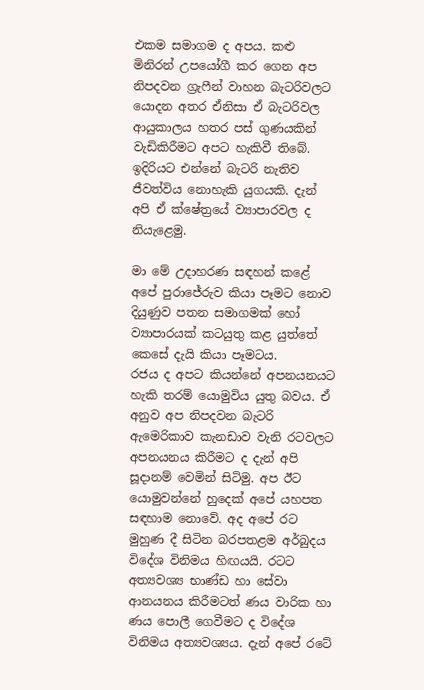එකම සමාගම ද අපය. කළු මිනිරන් උපයෝගී කර ගෙන අප නිපදවන ග්‍රැෆීන් වාහන බැටරිවලට යොදන අතර ඒනිසා ඒ බැටරිවල ආයුකාලය හතර පස් ගුණයකින් වැඩිකිරීමට අපට හැකිවී තිබේ. ඉදිරියට එන්නේ බැටරි නැතිව ජීවත්විය නොහැකි යුගයකි. දැන් අපි ඒ ක්ෂේත්‍රයේ ව්‍යාපාරවල ද නියැළෙමු.

මා මේ උදාහරණ සඳහන් කළේ අපේ පුරාජේරුව කියා පෑමට නොව දියුණුව පතන සමාගමක් හෝ ව්‍යාපාරයක් කටයුතු කළ යුත්තේ කෙසේ දැයි කියා පෑමටය.
රජය ද අපට කියන්නේ අපනයනයට හැකි තරම් යොමුවිය යුතු බවය. ඒ අනුව අප නිපදවන බැටරි ඇමෙරිකාව කැනඩාව වැනි රටවලට අපනයනය කිරීමට ද දැන් අපි සූදානම් වෙමින් සිටිමු. අප ඊට යොමුවන්නේ හුදෙක් අපේ යහපත සඳහාම නොවේ. අද අපේ රට මුහුණ දී සිටින බරපතළම අර්බුදය විදේශ විනිමය හිඟයයි. රටට අත්‍යවශ්‍ය භාණ්ඩ හා සේවා ආනයනය කිරීමටත් ණය වාරික හා ණය පොලී ගෙවීමට ද විදේශ විනිමය අත්‍යවශ්‍යය. දැන් අපේ රටේ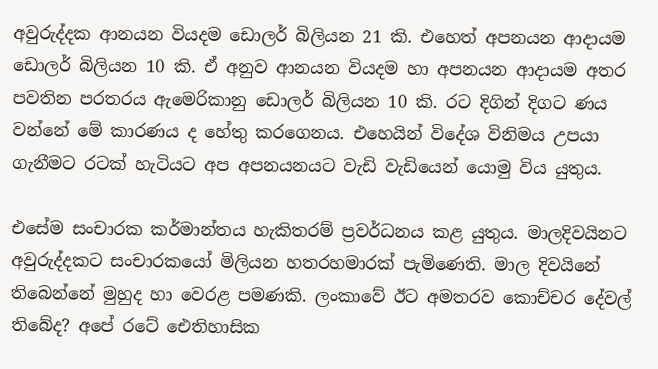අවුරුද්දක ආනයන වියදම ඩොලර් බිලියන 21 කි. එහෙත් අපනයන ආදායම ඩොලර් බිලියන 10 කි. ඒ අනුව ආනයන වියදම හා අපනයන ආදායම අතර පවතින පරතරය ඇමෙරිකානු ඩොලර් බිලියන 10 කි. රට දිගින් දිගට ණය වන්නේ මේ කාරණය ද හේතු කරගෙනය. එහෙයින් විදේශ විනිමය උපයා ගැනීමට රටක් හැටියට අප අපනයනයට වැඩි වැඩියෙන් යොමු විය යුතුය.

එසේම සංචාරක කර්මාන්තය හැකිතරම් ප්‍රවර්ධනය කළ යුතුය. මාලදිවයිනට අවුරුද්දකට සංචාරකයෝ මිලියන හතරහමාරක් පැමිණෙති. මාල දිවයිනේ තිබෙන්නේ මුහුද හා වෙරළ පමණකි. ලංකාවේ ඊට අමතරව කොච්චර දේවල් තිබේද? අපේ රටේ ඓතිහාසික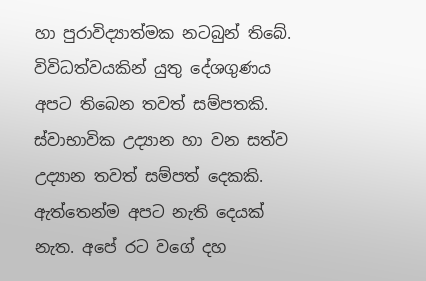හා පුරාවිද්‍යාත්මක නටබුන් තිබේ. විවිධත්වයකින් යුතු දේශගුණය අපට තිබෙන තවත් සම්පතකි. ස්වාභාවික උද්‍යාන හා වන සත්ව උද්‍යාන තවත් සම්පත් දෙකකි. ඇත්තෙන්ම අපට නැති දෙයක් නැත. අපේ රට වගේ දහ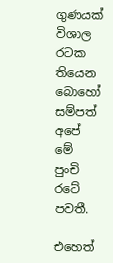ගුණයක් විශාල රටක තියෙන බොහෝ සම්පත් අපේ මේ පුංචි රටේ පවතී.

එහෙත්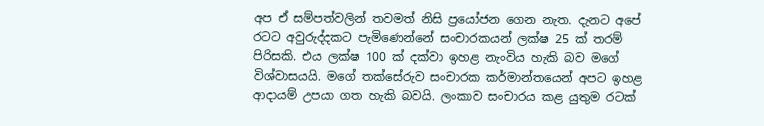අප ඒ සම්පත්වලින් තවමත් නිසි ප්‍රයෝජන ගෙන නැත. දැනට අපේ රටට අවුරුද්දකට පැමිණෙන්නේ සංචාරකයන් ලක්ෂ 25 ක් තරම් පිරිසකි. එය ලක්ෂ 100 ක් දක්වා ඉහළ නැංවිය හැකි බව මගේ විශ්වාසයයි. මගේ තක්සේරුව සංචාරක කර්මාන්තයෙන් අපට ඉහළ ආදායම් උපයා ගත හැකි බවයි. ලංකාව සංචාරය කළ යුතුම රටක්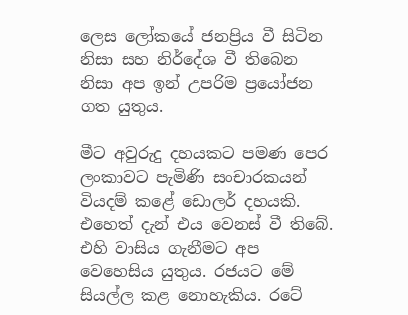ලෙස ලෝකයේ ජනප්‍රිය වී සිටින නිසා සහ නිර්දේශ වී තිබෙන නිසා අප ඉන් උපරිම ප්‍රයෝජන ගත යුතුය.

මීට අවුරුදු දහයකට පමණ පෙර ලංකාවට පැමිණි සංචාරකයන් වියදම් කළේ ඩොලර් දහයකි. එහෙත් දැන් එය වෙනස් වී තිබේ. එහි වාසිය ගැනීමට අප වෙහෙසිය යුතුය. රජයට මේ සියල්ල කළ නොහැකිය. රටේ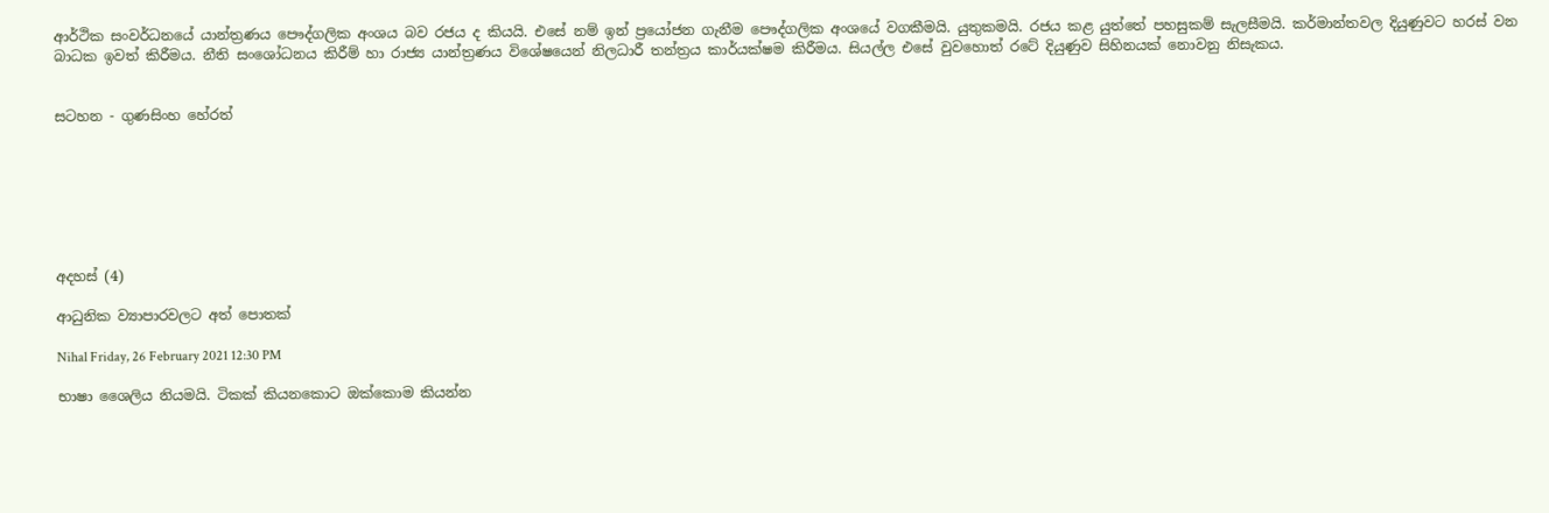ආර්ථික සංවර්ධනයේ යාන්ත්‍රණය පෞද්ගලික අංශය බව රජය ද කියයි. එසේ නම් ඉන් ප්‍රයෝජන ගැනීම පෞද්ගලික අංශයේ වගකීමයි. යුතුකමයි. රජය කළ යුත්තේ පහසුකම් සැලසීමයි. කර්මාන්තවල දියුණුවට හරස් වන බාධක ඉවත් කිරීමය. නීති සංශෝධනය කිරීම් හා රාජ්‍ය යාන්ත්‍රණය විශේෂයෙන් නිලධාරී තන්ත්‍රය කාර්යක්ෂම කිරීමය. සියල්ල එසේ වුවහොත් රටේ දියුණුව සිහිනයක් නොවනු නිසැකය.


සටහන - ගුණසිංහ හේරත්







අදහස් (4)

ආධුනික ව්‍යාපාරවලට අත් පොතක්

Nihal Friday, 26 February 2021 12:30 PM

භාෂා ශෛලිය නියමයි. ටිකක් කියනකොට ඔක්කොම කියන්න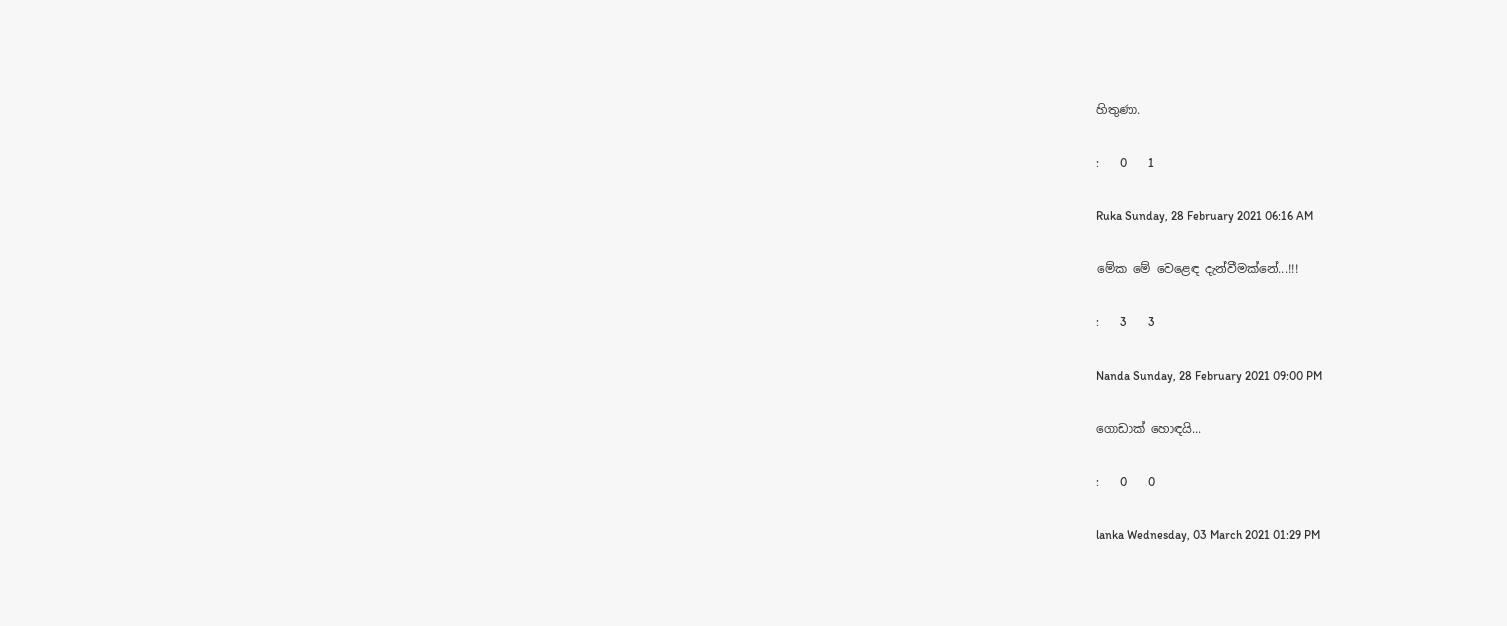හිතුණා.

:       0       1

Ruka Sunday, 28 February 2021 06:16 AM

මේක මේ වෙළෙඳ දැන්වීමක්නේ...!!!

:       3       3

Nanda Sunday, 28 February 2021 09:00 PM

ගොඩාක් හොඳයි...

:       0       0

lanka Wednesday, 03 March 2021 01:29 PM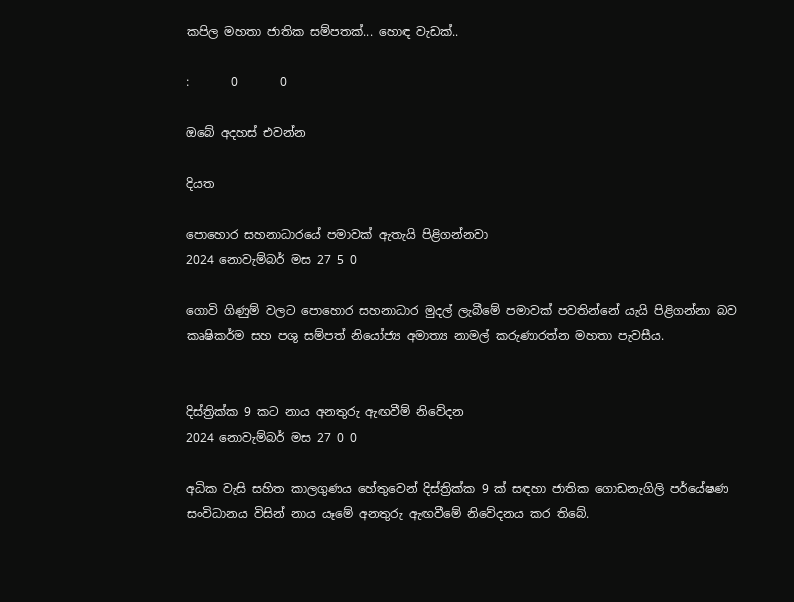කපිල මහතා ජාතික සම්පතක්... හොඳ වැඩක්..

:       0       0

ඔබේ අදහස් එවන්න

දියත

පොහොර සහනාධාරයේ පමාවක් ඇතැයි පිළිගන්නවා
2024 නොවැම්බර් මස 27 5 0

ගොවි ගිණුම් වලට පොහොර සහනාධාර මුදල් ලැබීමේ පමාවක් පවතින්නේ යැයි පිළිගන්නා බව කෘෂිකර්ම සහ පශු සම්පත් නියෝජ්‍ය අමාත්‍ය නාමල් කරුණාරත්න මහතා පැවසීය.


දිස්ත්‍රික්ක 9 කට නාය අනතුරු ඇඟවීම් නිවේදන
2024 නොවැම්බර් මස 27 0 0

අධික වැසි සහිත කාලගුණය හේතුවෙන් දිස්ත්‍රික්ක 9 ක් සඳහා ජාතික ගොඩනැගිලි පර්යේෂණ සංවිධානය විසින් නාය යෑමේ අනතුරු ඇඟවීමේ නිවේදනය කර තිබේ.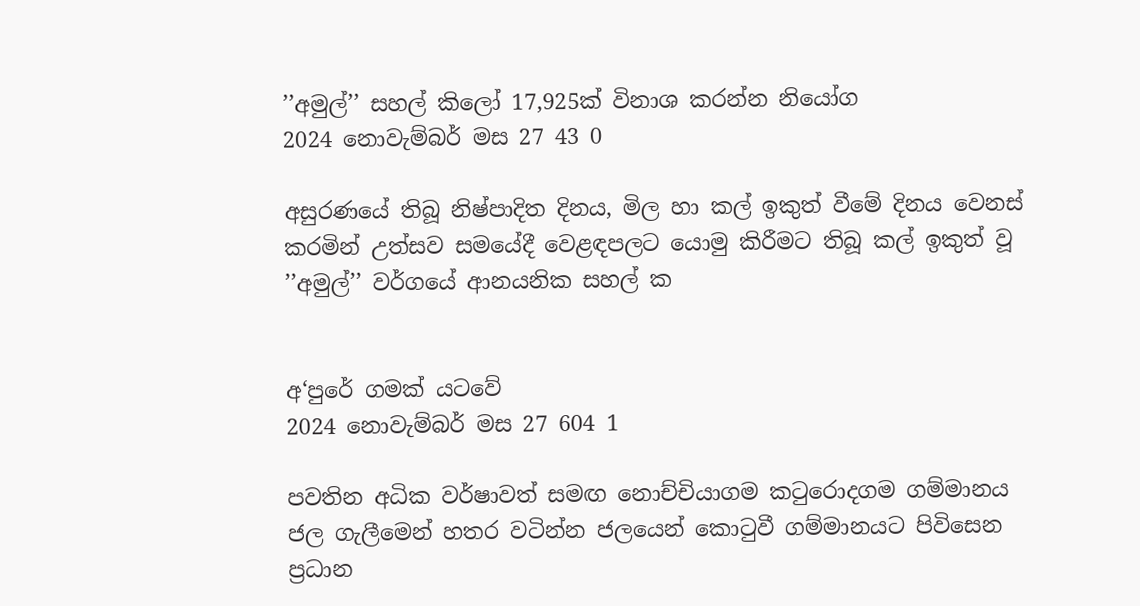’’අමුල්’’ සහල් කිලෝ 17,925ක් විනාශ කරන්න නියෝග
2024 නොවැම්බර් මස 27 43 0

අසුරණයේ තිබූ නිෂ්පාදිත දිනය, මිල හා කල් ඉකුත් වීමේ දිනය වෙනස් කරමින් උත්සව සමයේදී වෙළඳපලට යොමු කිරීමට තිබූ කල් ඉකුත් වූ ’’අමුල්’’ වර්ගයේ ආනයනික සහල් ක


අ‘පුරේ ගමක් යටවේ
2024 නොවැම්බර් මස 27 604 1

පවතින අධික වර්ෂාවත් සමඟ නොච්චියාගම කටුරොදගම ගම්මානය ජල ගැලීමෙන් හතර වටින්න ජලයෙන් කොටුවී ගම්මානයට පිවිසෙන ප්‍රධාන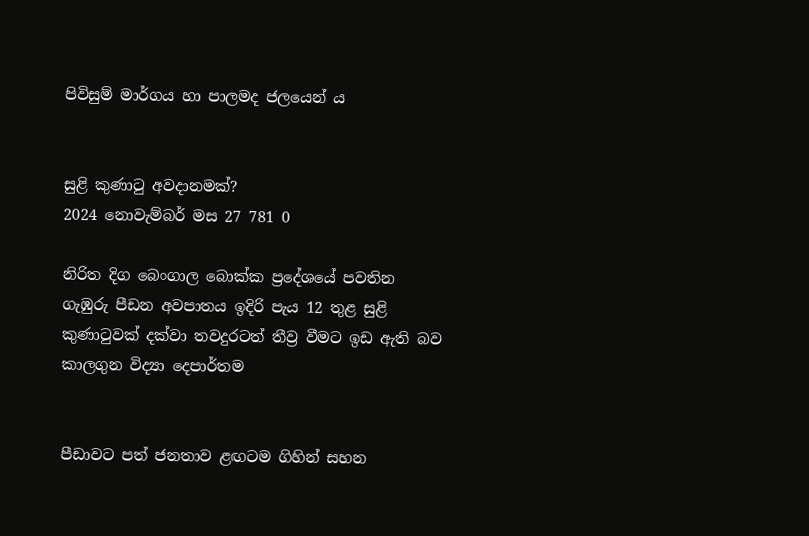පිවිසුම් මාර්ගය හා පාලමද ජලයෙන් ය


සුළි කුණාටු අවදානමක්?
2024 නොවැම්බර් මස 27 781 0

නිරිත දිග බෙංගාල බොක්ක ප්‍රදේශයේ පවතින ගැඹුරු පීඩන අවපාතය ඉදිරි පැය 12 තුළ සුළි කුණාටුවක් දක්වා තවදුරටත් තීව්‍ර වීමට ඉඩ ඇති බව කාලගුන විද්‍යා දෙපාර්තම


පීඩාවට පත් ජනතාව ළඟටම ගිහින් සහන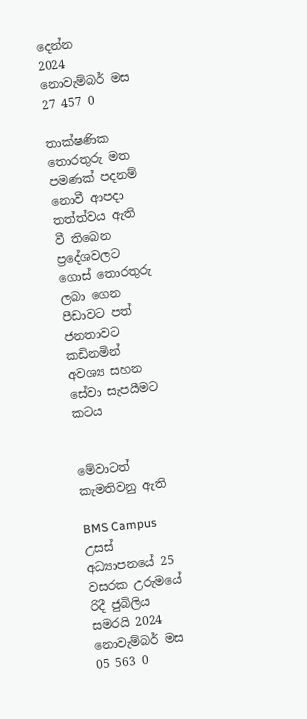දෙන්න
2024 නොවැම්බර් මස 27 457 0

තාක්ෂණික තොරතුරු මත පමණක් පදනම් නොවී ආපදා තත්ත්වය ඇති වී තිබෙන ප්‍රදේශවලට ගොස් තොරතුරු ලබා ගෙන පීඩාවට පත් ජනතාවට කඩිනමින් අවශ්‍ය සහන සේවා සැපයීමට කටය


මේවාටත් කැමතිවනු ඇති

BMS Campus උසස් අධ්‍යාපනයේ 25 වසරක උරුමයේ රිදී ජුබිලිය සමරයි 2024 නොවැම්බර් මස 05 563 0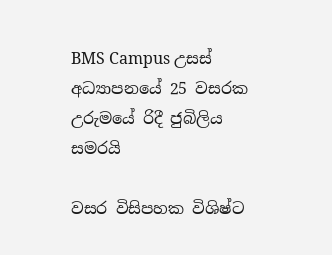BMS Campus උසස් අධ්‍යාපනයේ 25 වසරක උරුමයේ රිදී ජුබිලිය සමරයි

වසර විසිපහක විශිෂ්ට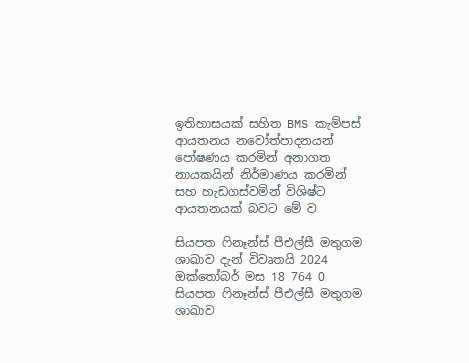ඉතිහාසයක් සහිත BMS කැම්පස් ආයතනය නවෝත්පාදනයන් පෝෂණය කරමින් අනාගත නායකයින් නිර්මාණය කරමින් සහ හැඩගස්වමින් විශිෂ්ට ආයතනයක් බවට මේ ව

සියපත ෆිනෑන්ස් පීඑල්සී මතුගම ශාඛාව දැන් විවෘතයි 2024 ඔක්තෝබර් මස 18 764 0
සියපත ෆිනෑන්ස් පීඑල්සී මතුගම ශාඛාව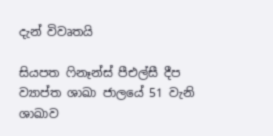දැන් විවෘතයි

සියපත ෆිනෑන්ස් පීඑල්සී දීප ව්‍යාප්ත ශාඛා ජාලයේ 51 වැනි ශාඛාව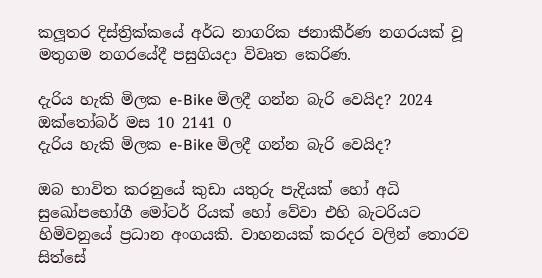කලූතර දිස්ත්‍රික්කයේ අර්ධ නාගරික ජනාකීර්ණ නගරයක් වූ මතුගම නගරයේදී පසුගියදා විවෘත කෙරිණ.

දැරිය හැකි මිලක e-Bike මිලදී ගන්න බැරි වෙයිද? 2024 ඔක්තෝබර් මස 10 2141 0
දැරිය හැකි මිලක e-Bike මිලදී ගන්න බැරි වෙයිද?

ඔබ භාවිත කරනුයේ කුඩා යතුරු පැදියක් හෝ අධි සුඛෝපභෝගී මෝටර් රියක් හෝ වේවා එහි බැටරියට හිමිවනුයේ ප්‍රධාන අංගයකි. වාහනයක් කරදර වලින් තොරව සිත්සේ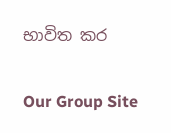භාවිත කර

Our Group Site